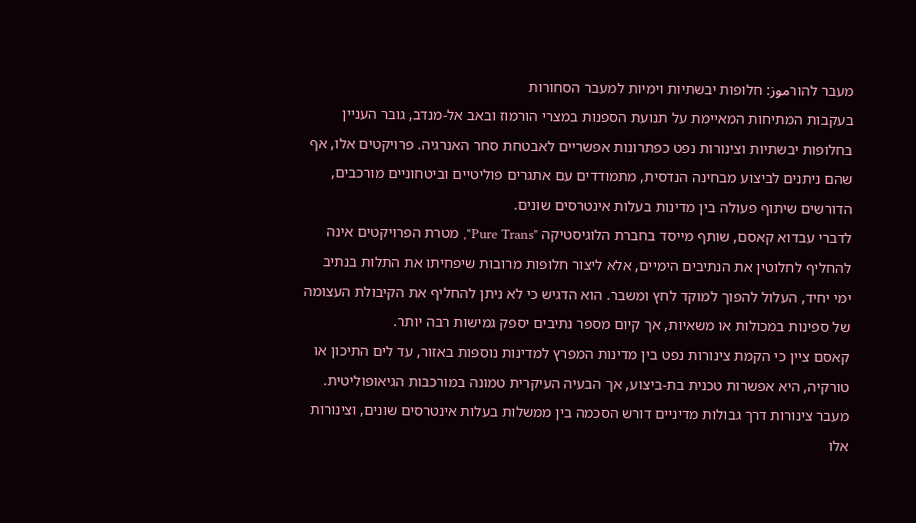מעבר להורموز: חלופות יבשתיות וימיות למעבר הסחורות
בעקבות המתיחות המאיימת על תנועת הספנות במצרי הורמוז ובאב אל-מנדב, גובר העניין בחלופות יבשתיות וצינורות נפט כפתרונות אפשריים לאבטחת סחר האנרגיה. פרויקטים אלו, אף שהם ניתנים לביצוע מבחינה הנדסית, מתמודדים עם אתגרים פוליטיים וביטחוניים מורכבים, הדורשים שיתוף פעולה בין מדינות בעלות אינטרסים שונים.
לדברי עבדוא קאסם, שותף מייסד בחברת הלוגיסטיקה "Pure Trans", מטרת הפרויקטים אינה להחליף לחלוטין את הנתיבים הימיים, אלא ליצור חלופות מרובות שיפחיתו את התלות בנתיב ימי יחיד, העלול להפוך למוקד לחץ ומשבר. הוא הדגיש כי לא ניתן להחליף את הקיבולת העצומה של ספינות במכולות או משאיות, אך קיום מספר נתיבים יספק גמישות רבה יותר.
קאסם ציין כי הקמת צינורות נפט בין מדינות המפרץ למדינות נוספות באזור, עד לים התיכון או טורקיה, היא אפשרות טכנית בת-ביצוע, אך הבעיה העיקרית טמונה במורכבות הגיאופוליטית. מעבר צינורות דרך גבולות מדיניים דורש הסכמה בין ממשלות בעלות אינטרסים שונים, וצינורות אלו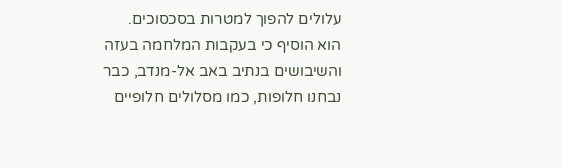עלולים להפוך למטרות בסכסוכים.
הוא הוסיף כי בעקבות המלחמה בעזה והשיבושים בנתיב באב אל-מנדב, כבר נבחנו חלופות, כמו מסלולים חלופיים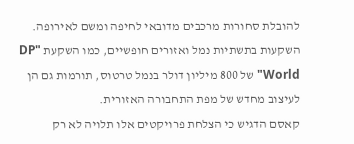להובלת סחורות מרכבים מדובאי לחיפה ומשם לאירופה. השקעות בתשתיות נמל ואזורים חופשיים, כמו השקעת "DP World" של 800 מיליון דולר בנמל טרטוס, תורמות גם הן לעיצוב מחדש של מפת התחבורה האזורית.
קאסם הדגיש כי הצלחת פרויקטים אלו תלויה לא רק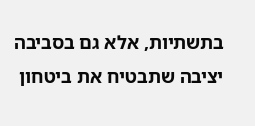בתשתיות, אלא גם בסביבה יציבה שתבטיח את ביטחון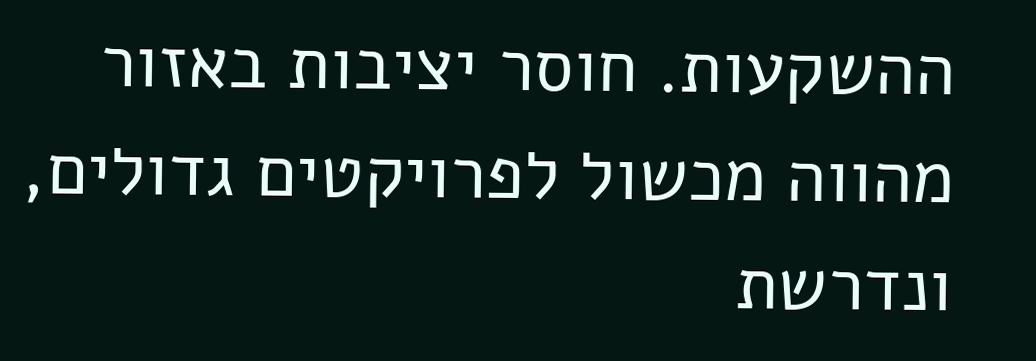ההשקעות. חוסר יציבות באזור מהווה מכשול לפרויקטים גדולים, ונדרשת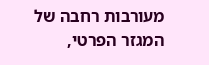מעורבות רחבה של המגזר הפרטי,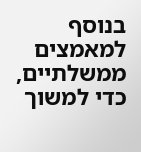בנוסף למאמצים ממשלתיים, כדי למשוך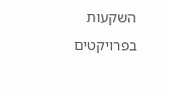השקעות בפרויקטים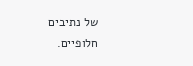של נתיבים חלופיים.